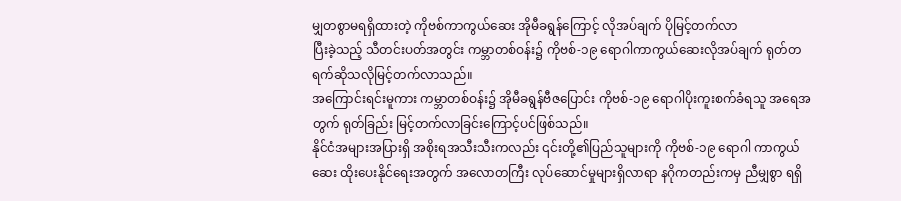မျှတစွာမရရှိထားတဲ့ ကိုဗစ်ကာကွယ်ဆေး အိုမီခရွန်ကြောင့် လိုအပ်ချက် ပိုမြင့်တက်လာ
ပြီးခဲ့သည့် သီတင်းပတ်အတွင်း ကမ္ဘာတစ်ဝန်း၌ ကိုဗစ်-၁၉ ရောဂါကာကွယ်ဆေးလိုအပ်ချက် ရုတ်တရက်ဆိုသလိုမြင့်တက်လာသည်။
အကြောင်းရင်းမူကား ကမ္ဘာတစ်ဝန်း၌ အိုမီခရွန်ဗီဇပြောင်း ကိုဗစ်-၁၉ ရောဂါပိုးကူးစက်ခံရသူ အရေအတွက် ရုတ်ခြည်း မြင့်တက်လာခြင်းကြောင့်ပင်ဖြစ်သည်။
နိုင်ငံအများအပြားရှိ အစိုးရအသီးသီးကလည်း ၎င်းတို့၏ပြည်သူများကို ကိုဗစ်-၁၉ ရောဂါ ကာကွယ်ဆေး ထိုးပေးနိုင်ရေးအတွက် အလောတကြီး လုပ်ဆောင်မှုများရှိလာရာ နဂိုကတည်းကမှ ညီမျှစွာ ရရှိ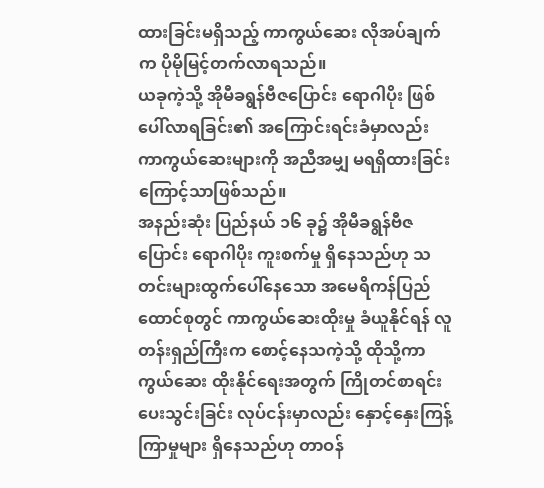ထားခြင်းမရှိသည့် ကာကွယ်ဆေး လိုအပ်ချက်က ပိုမိုမြင့်တက်လာရသည်။
ယခုကဲ့သို့ အိုမီခရွန်ဗီဇပြောင်း ရောဂါပိုး ဖြစ်ပေါ်လာရခြင်း၏ အကြောင်းရင်းခံမှာလည်း ကာကွယ်ဆေးများကို အညီအမျှ မရရှိထားခြင်းကြောင့်သာဖြစ်သည်။
အနည်းဆုံး ပြည်နယ် ၁၆ ခု၌ အိုမီခရွန်ဗီဇပြောင်း ရောဂါပိုး ကူးစက်မှု ရှိနေသည်ဟု သတင်းများထွက်ပေါ်နေသော အမေရိကန်ပြည်ထောင်စုတွင် ကာကွယ်ဆေးထိုးမှု ခံယူနိုင်ရန် လူတန်းရှည်ကြီးက စောင့်နေသကဲ့သို့ ထိုသို့ကာကွယ်ဆေး ထိုးနိုင်ရေးအတွက် ကြိုတင်စာရင်းပေးသွင်းခြင်း လုပ်ငန်းမှာလည်း နှောင့်နှေးကြန့်ကြာမှုများ ရှိနေသည်ဟု တာဝန်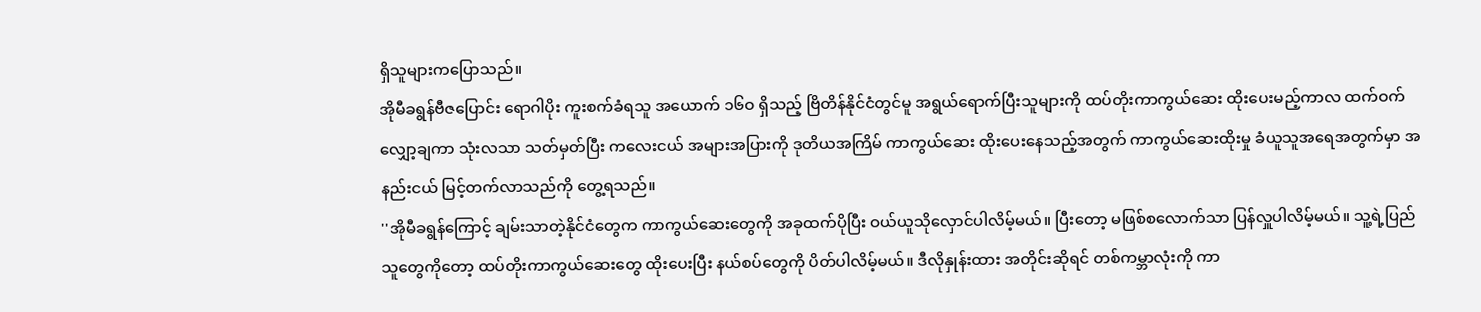ရှိသူများကပြောသည်။
အိုမီခရွန်ဗီဇပြောင်း ရောဂါပိုး ကူးစက်ခံရသူ အယောက် ၁၆ဝ ရှိသည့် ဗြိတိန်နိုင်ငံတွင်မူ အရွယ်ရောက်ပြီးသူများကို ထပ်တိုးကာကွယ်ဆေး ထိုးပေးမည့်ကာလ ထက်ဝက်လျှော့ချကာ သုံးလသာ သတ်မှတ်ပြီး ကလေးငယ် အများအပြားကို ဒုတိယအကြိမ် ကာကွယ်ဆေး ထိုးပေးနေသည့်အတွက် ကာကွယ်ဆေးထိုးမှု ခံယူသူအရေအတွက်မှာ အနည်းငယ် မြင့်တက်လာသည်ကို တွေ့ရသည်။
''အိုမီခရွန်ကြောင့် ချမ်းသာတဲ့နိုင်ငံတွေက ကာကွယ်ဆေးတွေကို အခုထက်ပိုပြီး ဝယ်ယူသိုလှောင်ပါလိမ့်မယ်။ ပြီးတော့ မဖြစ်စလောက်သာ ပြန်လှူပါလိမ့်မယ်။ သူ့ရဲ့ပြည်သူတွေကိုတော့ ထပ်တိုးကာကွယ်ဆေးတွေ ထိုးပေးပြီး နယ်စပ်တွေကို ပိတ်ပါလိမ့်မယ်။ ဒီလိုနှုန်းထား အတိုင်းဆိုရင် တစ်ကမ္ဘာလုံးကို ကာ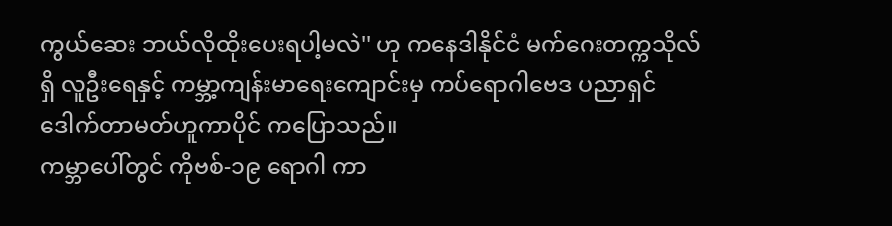ကွယ်ဆေး ဘယ်လိုထိုးပေးရပါ့မလဲ'' ဟု ကနေဒါနိုင်ငံ မက်ဂေးတက္ကသိုလ်ရှိ လူဦးရေနှင့် ကမ္ဘာ့ကျန်းမာရေးကျောင်းမှ ကပ်ရောဂါဗေဒ ပညာရှင် ဒေါက်တာမတ်ဟူကာပိုင် ကပြောသည်။
ကမ္ဘာပေါ်တွင် ကိုဗစ်-၁၉ ရောဂါ ကာ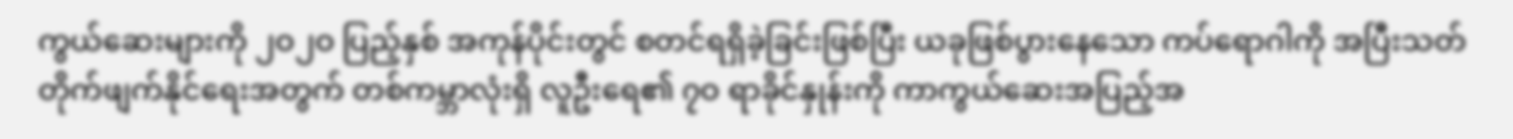ကွယ်ဆေးများကို ၂ဝ၂ဝ ပြည့်နှစ် အကုန်ပိုင်းတွင် စတင်ရရှိခဲ့ခြင်းဖြစ်ပြီး ယခုဖြစ်ပွားနေသော ကပ်ရောဂါကို အပြီးသတ် တိုက်ဖျက်နိုင်ရေးအတွက် တစ်ကမ္ဘာလုံးရှိ လူဦးရေ၏ ၇ဝ ရာခိုင်နှုန်းကို ကာကွယ်ဆေးအပြည့်အ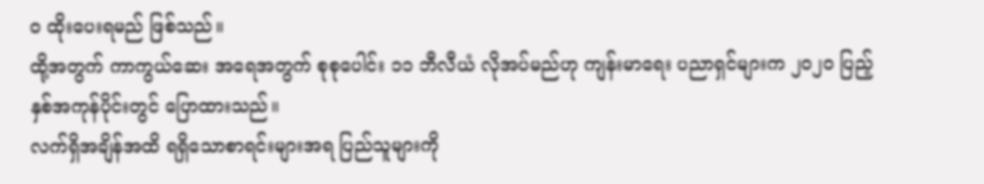ဝ ထိုးပေးရမည် ဖြစ်သည်။
ထို့အတွက် ကာကွယ်ဆေး အရေအတွက် စုစုပေါင်း ၁၁ ဘီလီယံ လိုအပ်မည်ဟု ကျန်းမာရေး ပညာရှင်များက ၂ဝ၂ဝ ပြည့်နှစ်အကုန်ပိုင်းတွင် ပြောထားသည်။
လက်ရှိအချိန်အထိ ရရှိသောစာရင်းများအရ ပြည်သူများကို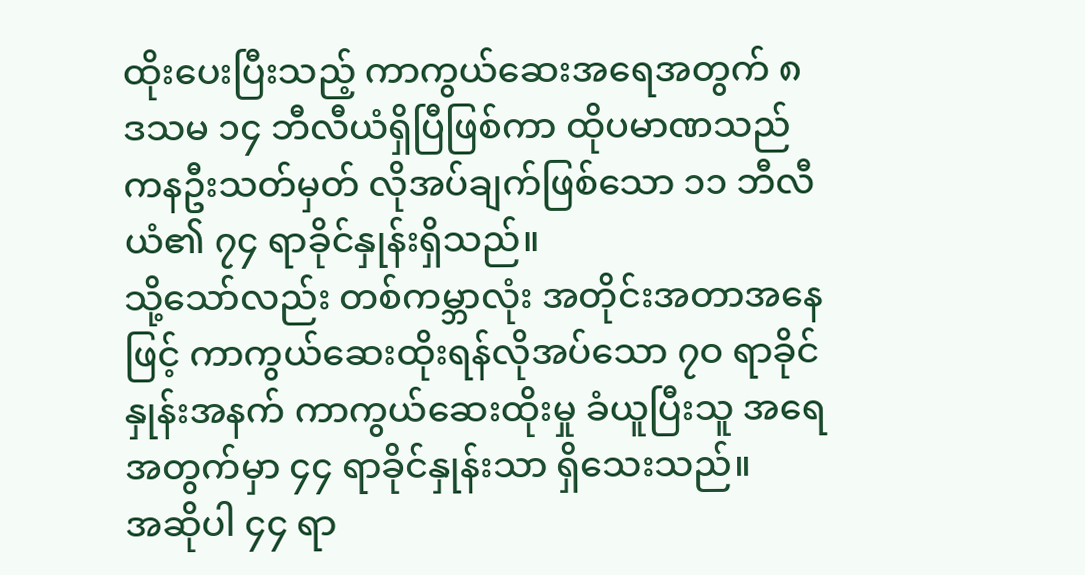ထိုးပေးပြီးသည့် ကာကွယ်ဆေးအရေအတွက် ၈ ဒသမ ၁၄ ဘီလီယံရှိပြီဖြစ်ကာ ထိုပမာဏသည် ကနဦးသတ်မှတ် လိုအပ်ချက်ဖြစ်သော ၁၁ ဘီလီယံ၏ ၇၄ ရာခိုင်နှုန်းရှိသည်။
သို့သော်လည်း တစ်ကမ္ဘာလုံး အတိုင်းအတာအနေဖြင့် ကာကွယ်ဆေးထိုးရန်လိုအပ်သော ၇ဝ ရာခိုင်နှုန်းအနက် ကာကွယ်ဆေးထိုးမှု ခံယူပြီးသူ အရေအတွက်မှာ ၄၄ ရာခိုင်နှုန်းသာ ရှိသေးသည်။
အဆိုပါ ၄၄ ရာ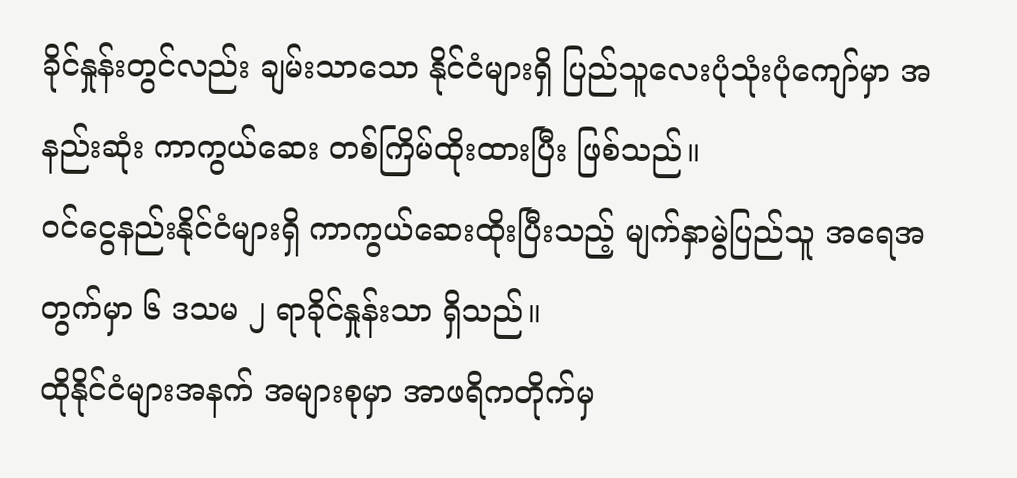ခိုင်နှုန်းတွင်လည်း ချမ်းသာသော နိုင်ငံများရှိ ပြည်သူလေးပုံသုံးပုံကျော်မှာ အနည်းဆုံး ကာကွယ်ဆေး တစ်ကြိမ်ထိုးထားပြီး ဖြစ်သည်။
ဝင်ငွေနည်းနိုင်ငံများရှိ ကာကွယ်ဆေးထိုးပြီးသည့် မျက်နှာမွဲပြည်သူ အရေအတွက်မှာ ၆ ဒသမ ၂ ရာခိုင်နှုန်းသာ ရှိသည်။
ထိုနိုင်ငံများအနက် အများစုမှာ အာဖရိကတိုက်မှ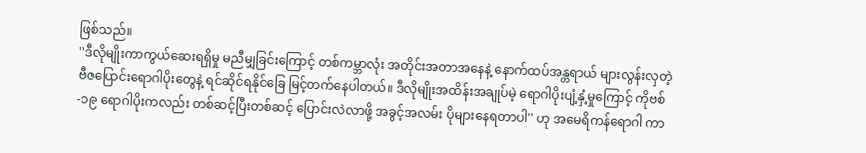ဖြစ်သည်။
''ဒီလိုမျိုးကာကွယ်ဆေးရရှိမှု မညီမျှခြင်းကြောင့် တစ်ကမ္ဘာလုံး အတိုင်းအတာအနေနဲ့ နောက်ထပ်အန္တရာယ် များလွန်းလှတဲ့ ဗီဇပြောင်းရောဂါပိုးတွေနဲ့ ရင်ဆိုင်ရနိုင်ခြေ မြင့်တက်နေပါတယ်။ ဒီလိုမျိုးအထိန်းအချုပ်မဲ့ ရောဂါပိုးပျံ့နှံ့မှုကြောင့် ကိုဗစ်-၁၉ ရောဂါပိုးကလည်း တစ်ဆင့်ပြီးတစ်ဆင့် ပြောင်းလဲလာဖို့ အခွင့်အလမ်း ပိုများနေရတာပါ'' ဟု အမေရိကန်ရောဂါ ကာ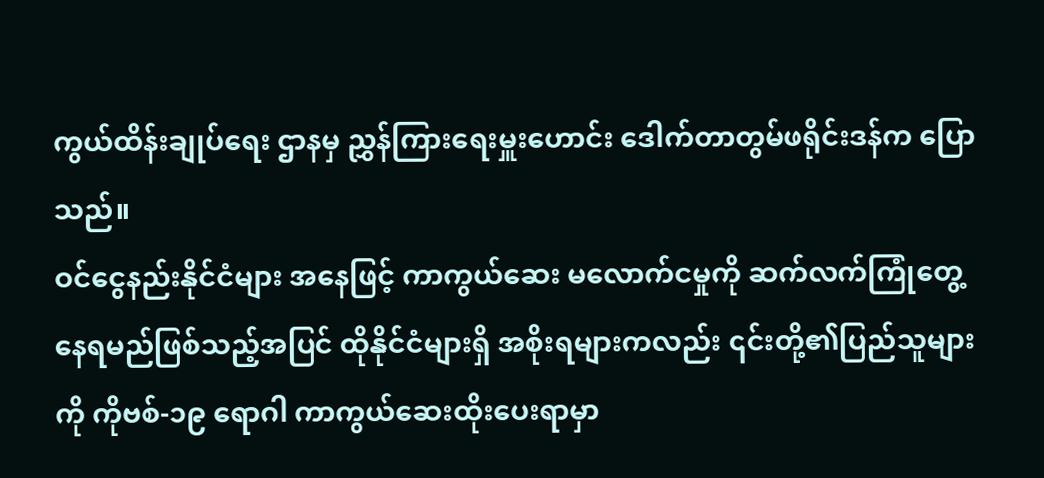ကွယ်ထိန်းချုပ်ရေး ဌာနမှ ညွှန်ကြားရေးမှူးဟောင်း ဒေါက်တာတွမ်ဖရိုင်းဒန်က ပြောသည်။
ဝင်ငွေနည်းနိုင်ငံများ အနေဖြင့် ကာကွယ်ဆေး မလောက်ငမှုကို ဆက်လက်ကြုံတွေ့နေရမည်ဖြစ်သည့်အပြင် ထိုနိုင်ငံများရှိ အစိုးရများကလည်း ၎င်းတို့၏ပြည်သူများကို ကိုဗစ်-၁၉ ရောဂါ ကာကွယ်ဆေးထိုးပေးရာမှာ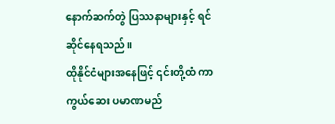နောက်ဆက်တွဲ ပြဿနာများနှင့် ရင်ဆိုင်နေရသည်။
ထိုနိုင်ငံများအနေဖြင့် ၎င်းတို့ထံ ကာကွယ်ဆေး ပမာဏမည်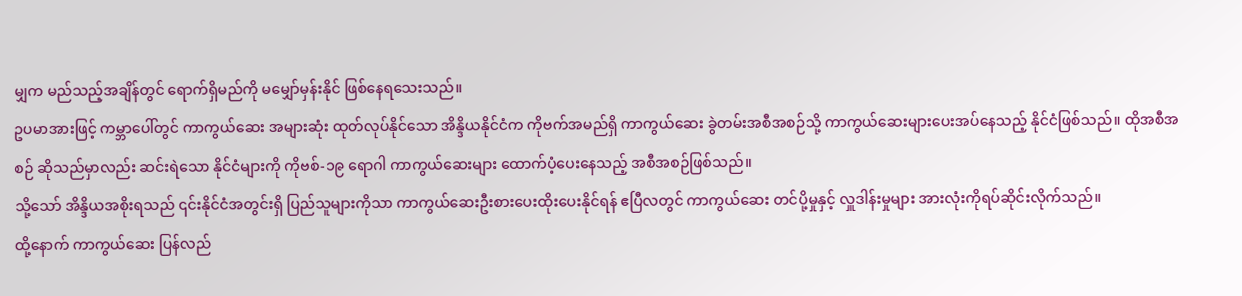မျှက မည်သည့်အချိန်တွင် ရောက်ရှိမည်ကို မမျှော်မှန်းနိုင် ဖြစ်နေရသေးသည်။
ဥပမာအားဖြင့် ကမ္ဘာပေါ်တွင် ကာကွယ်ဆေး အများဆုံး ထုတ်လုပ်နိုင်သော အိန္ဒိယနိုင်ငံက ကိုဗက်အမည်ရှိ ကာကွယ်ဆေး ခွဲတမ်းအစီအစဉ်သို့ ကာကွယ်ဆေးများပေးအပ်နေသည့် နိုင်ငံဖြစ်သည်။ ထိုအစီအစဉ် ဆိုသည်မှာလည်း ဆင်းရဲသော နိုင်ငံများကို ကိုဗစ်-၁၉ ရောဂါ ကာကွယ်ဆေးများ ထောက်ပံ့ပေးနေသည့် အစီအစဉ်ဖြစ်သည်။
သို့သော် အိန္ဒိယအစိုးရသည် ၎င်းနိုင်ငံအတွင်းရှိ ပြည်သူများကိုသာ ကာကွယ်ဆေးဦးစားပေးထိုးပေးနိုင်ရန် ဧပြီလတွင် ကာကွယ်ဆေး တင်ပို့မှုနှင့် လှူဒါန်းမှုများ အားလုံးကိုရပ်ဆိုင်းလိုက်သည်။
ထို့နောက် ကာကွယ်ဆေး ပြန်လည်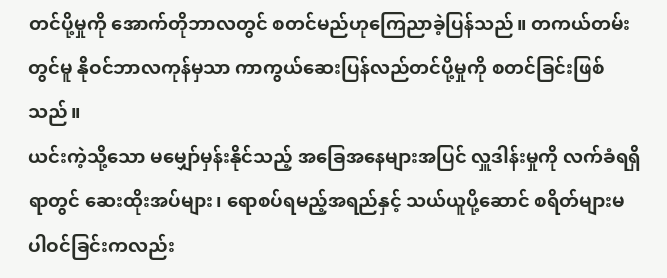တင်ပို့မှုကို အောက်တိုဘာလတွင် စတင်မည်ဟုကြေညာခဲ့ပြန်သည်။ တကယ်တမ်း တွင်မူ နိုဝင်ဘာလကုန်မှသာ ကာကွယ်ဆေးပြန်လည်တင်ပို့မှုကို စတင်ခြင်းဖြစ်သည်။
ယင်းကဲ့သို့သော မမျှော်မှန်းနိုင်သည့် အခြေအနေများအပြင် လှူဒါန်းမှုကို လက်ခံရရှိရာတွင် ဆေးထိုးအပ်များ၊ ရောစပ်ရမည့်အရည်နှင့် သယ်ယူပို့ဆောင် စရိတ်များမပါဝင်ခြင်းကလည်း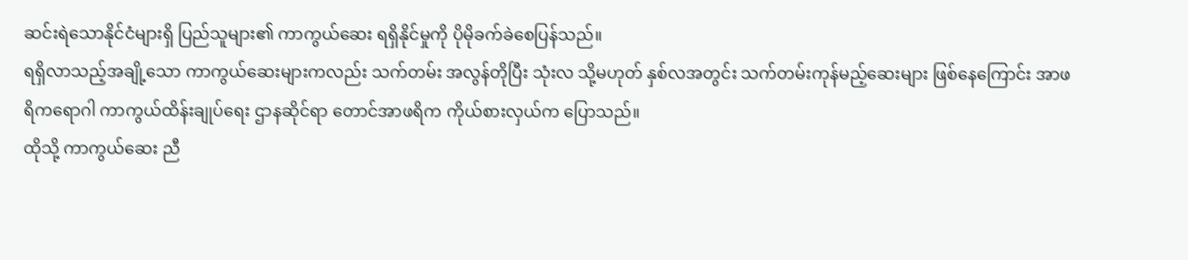ဆင်းရဲသောနိုင်ငံများရှိ ပြည်သူများ၏ ကာကွယ်ဆေး ရရှိနိုင်မှုကို ပိုမိုခက်ခဲစေပြန်သည်။
ရရှိလာသည့်အချို့သော ကာကွယ်ဆေးများကလည်း သက်တမ်း အလွန်တိုပြီး သုံးလ သို့မဟုတ် နှစ်လအတွင်း သက်တမ်းကုန်မည့်ဆေးများ ဖြစ်နေကြောင်း အာဖရိကရောဂါ ကာကွယ်ထိန်းချုပ်ရေး ဌာနဆိုင်ရာ တောင်အာဖရိက ကိုယ်စားလှယ်က ပြောသည်။
ထိုသို့ ကာကွယ်ဆေး ညီ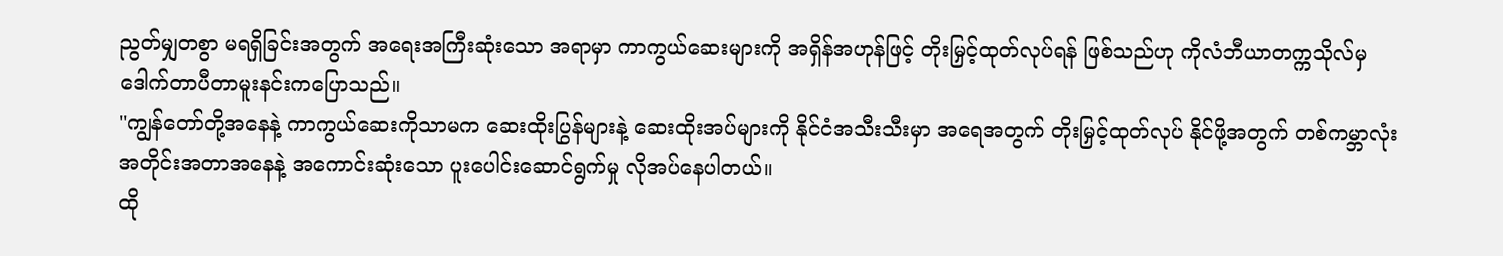ညွတ်မျှတစွာ မရရှိခြင်းအတွက် အရေးအကြီးဆုံးသော အရာမှာ ကာကွယ်ဆေးများကို အရှိန်အဟုန်ဖြင့် တိုးမြှင့်ထုတ်လုပ်ရန် ဖြစ်သည်ဟု ကိုလံဘီယာတက္ကသိုလ်မှ ဒေါက်တာပီတာမူးနင်းကပြောသည်။
''ကျွန်တော်တို့အနေနဲ့ ကာကွယ်ဆေးကိုသာမက ဆေးထိုးပြွန်များနဲ့ ဆေးထိုးအပ်များကို နိုင်ငံအသီးသီးမှာ အရေအတွက် တိုးမြှင့်ထုတ်လုပ် နိုင်ဖို့အတွက် တစ်ကမ္ဘာလုံး အတိုင်းအတာအနေနဲ့ အကောင်းဆုံးသော ပူးပေါင်းဆောင်ရွက်မှု လိုအပ်နေပါတယ်။
ထို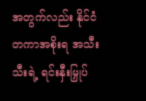အတွက်လည်း နိုင်ငံတကာအစိုးရ အသီးသီးရဲ့ ရင်းနှီးမြှုပ်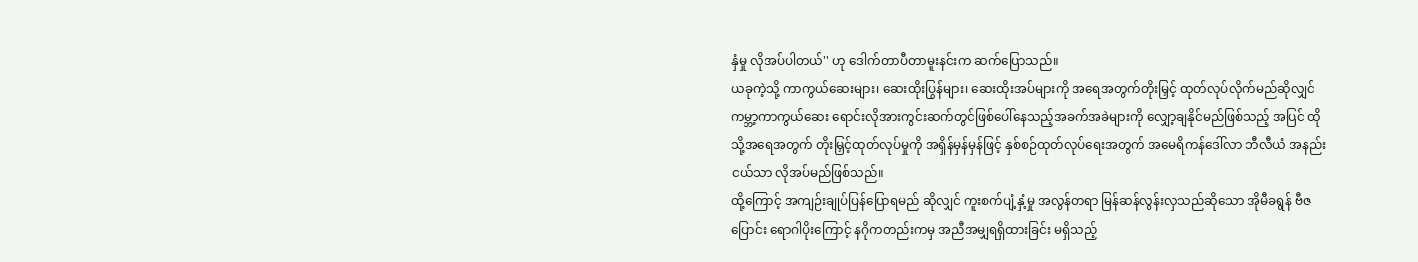နှံမှု လိုအပ်ပါတယ်'' ဟု ဒေါက်တာပီတာမူးနင်းက ဆက်ပြောသည်။
ယခုကဲ့သို့ ကာကွယ်ဆေးများ၊ ဆေးထိုးပြွန်များ၊ ဆေးထိုးအပ်များကို အရေအတွက်တိုးမြှင့် ထုတ်လုပ်လိုက်မည်ဆိုလျှင် ကမ္ဘာ့ကာကွယ်ဆေး ရောင်းလိုအားကွင်းဆက်တွင်ဖြစ်ပေါ်နေသည့်အခက်အခဲများကို လျှော့ချနိုင်မည်ဖြစ်သည့် အပြင် ထိုသို့အရေအတွက် တိုးမြှင့်ထုတ်လုပ်မှုကို အရှိန်မှန်မှန်ဖြင့် နှစ်စဉ်ထုတ်လုပ်ရေးအတွက် အမေရိကန်ဒေါ်လာ ဘီလီယံ အနည်းငယ်သာ လိုအပ်မည်ဖြစ်သည်။
ထို့ကြောင့် အကျဉ်းချုပ်ပြန်ပြောရမည် ဆိုလျှင် ကူးစက်ပျံ့နှံ့မှု အလွန်တရာ မြန်ဆန်လွန်းလှသည်ဆိုသော အိုမီခရွန် ဗီဇပြောင်း ရောဂါပိုးကြောင့် နဂိုကတည်းကမှ အညီအမျှရရှိထားခြင်း မရှိသည့်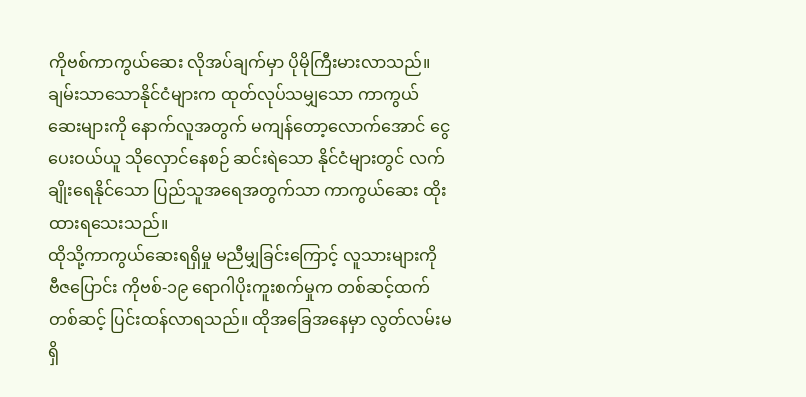ကိုဗစ်ကာကွယ်ဆေး လိုအပ်ချက်မှာ ပိုမိုကြီးမားလာသည်။
ချမ်းသာသောနိုင်ငံများက ထုတ်လုပ်သမျှသော ကာကွယ်ဆေးများကို နောက်လူအတွက် မကျန်တော့လောက်အောင် ငွေပေးဝယ်ယူ သိုလှောင်နေစဉ် ဆင်းရဲသော နိုင်ငံများတွင် လက်ချိုးရေနိုင်သော ပြည်သူအရေအတွက်သာ ကာကွယ်ဆေး ထိုးထားရသေးသည်။
ထိုသို့ကာကွယ်ဆေးရရှိမှု မညီမျှခြင်းကြောင့် လူသားများကို ဗီဇပြောင်း ကိုဗစ်-၁၉ ရောဂါပိုးကူးစက်မှုက တစ်ဆင့်ထက်တစ်ဆင့် ပြင်းထန်လာရသည်။ ထိုအခြေအနေမှာ လွတ်လမ်းမရှိ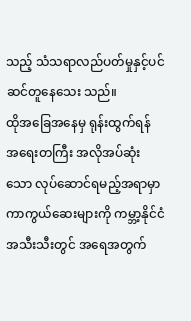သည့် သံသရာလည်ပတ်မှုနှင့်ပင် ဆင်တူနေသေး သည်။
ထိုအခြေအနေမှ ရုန်းထွက်ရန် အရေးတကြီး အလိုအပ်ဆုံးသော လုပ်ဆောင်ရမည့်အရာမှာ ကာကွယ်ဆေးများကို ကမ္ဘာ့နိုင်ငံအသီးသီးတွင် အရေအတွက်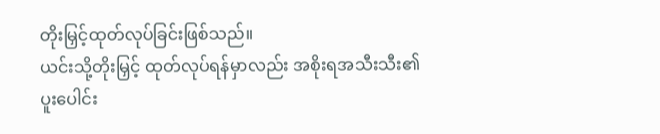တိုးမြှင့်ထုတ်လုပ်ခြင်းဖြစ်သည်။
ယင်းသို့တိုးမြှင့် ထုတ်လုပ်ရန်မှာလည်း အစိုးရအသီးသီး၏ ပူးပေါင်း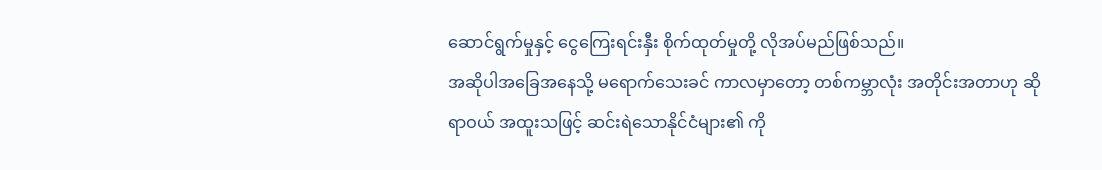ဆောင်ရွက်မှုနှင့် ငွေကြေးရင်းနှီး စိုက်ထုတ်မှုတို့ လိုအပ်မည်ဖြစ်သည်။
အဆိုပါအခြေအနေသို့ မရောက်သေးခင် ကာလမှာတော့ တစ်ကမ္ဘာလုံး အတိုင်းအတာဟု ဆိုရာဝယ် အထူးသဖြင့် ဆင်းရဲသောနိုင်ငံများ၏ ကို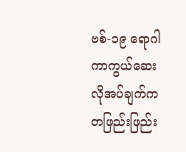ဗစ်-၁၉ ရောဂါ ကာကွယ်ဆေးလိုအပ်ချက်က တဖြည်းဖြည်း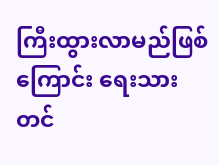ကြီးထွားလာမည်ဖြစ်ကြောင်း ရေးသား တင်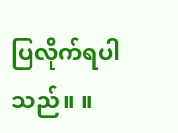ပြလိုက်ရပါသည်။ ။